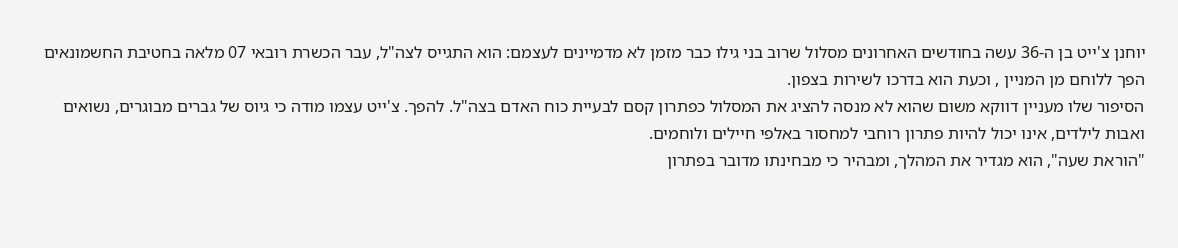יוחנן צ'ייט בן ה-36 עשה בחודשים האחרונים מסלול שרוב בני גילו כבר מזמן לא מדמיינים לעצמם: הוא התגייס לצה"ל, עבר הכשרת רובאי 07 מלאה בחטיבת החשמונאים הפך ללוחם מן המניין , וכעת הוא בדרכו לשירות בצפון.
הסיפור שלו מעניין דווקא משום שהוא לא מנסה להציג את המסלול כפתרון קסם לבעיית כוח האדם בצה"ל. להפך. צ'ייט עצמו מודה כי גיוס של גברים מבוגרים, נשואים ואבות לילדים, אינו יכול להיות פתרון רוחבי למחסור באלפי חיילים ולוחמים.
"הוראת שעה", הוא מגדיר את המהלך, ומבהיר כי מבחינתו מדובר בפתרון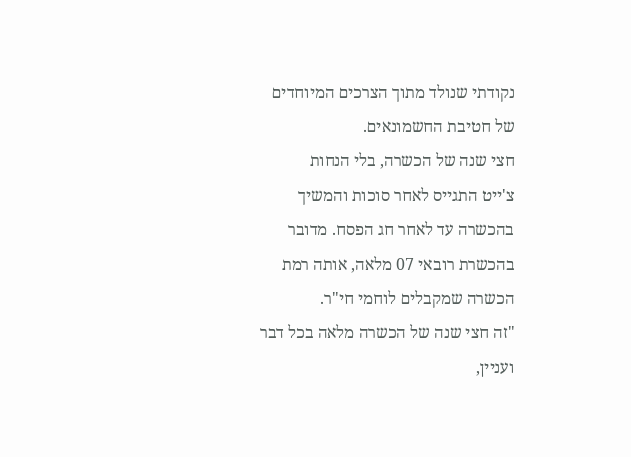נקודתי שנולד מתוך הצרכים המיוחדים של חטיבת החשמונאים.
חצי שנה של הכשרה, בלי הנחות
צ'ייט התגייס לאחר סוכות והמשיך בהכשרה עד לאחר חג הפסח. מדובר בהכשרת רובאי 07 מלאה, אותה רמת הכשרה שמקבלים לוחמי חי"ר.
"זה חצי שנה של הכשרה מלאה בכל דבר ועניין,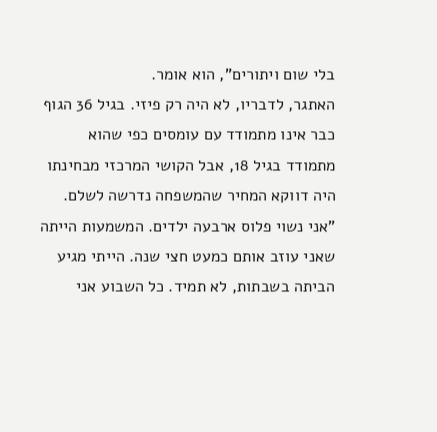בלי שום ויתורים", הוא אומר.
האתגר, לדבריו, לא היה רק פיזי. בגיל 36 הגוף כבר אינו מתמודד עם עומסים כפי שהוא מתמודד בגיל 18, אבל הקושי המרכזי מבחינתו היה דווקא המחיר שהמשפחה נדרשה לשלם.
"אני נשוי פלוס ארבעה ילדים. המשמעות הייתה שאני עוזב אותם כמעט חצי שנה. הייתי מגיע הביתה בשבתות, לא תמיד. כל השבוע אני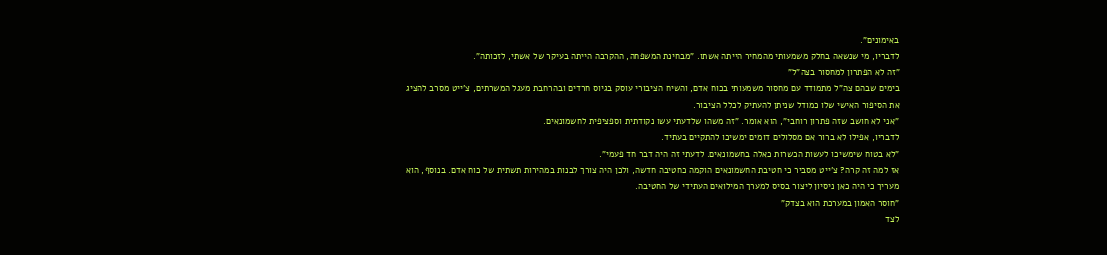באימונים".
לדבריו, מי שנשאה בחלק משמעותי מהמחיר הייתה אשתו. "מבחינת המשפחה, ההקרבה הייתה בעיקר של אשתי, לזכותה".
"זה לא הפתרון למחסור בצה"ל"
בימים שבהם צה"ל מתמודד עם מחסור משמעותי בכוח אדם, והשיח הציבורי עוסק בגיוס חרדים ובהרחבת מעגל המשרתים, צ'ייט מסרב להציג את הסיפור האישי שלו כמודל שניתן להעתיק לכלל הציבור.
"אני לא חושב שזה פתרון רוחבי", הוא אומר. "זה משהו שלדעתי עשו נקודתית וספציפית לחשמונאים.
לדבריו, אפילו לא ברור אם מסלולים דומים ימשיכו להתקיים בעתיד.
"לא בטוח שימשיכו לעשות הכשרות כאלה בחשמונאים. לדעתי זה היה דבר חד פעמי".
אז למה זה קרה? צ'ייט מסביר כי חטיבת החשמונאים הוקמה כחטיבה חדשה, ולכן היה צורך לבנות במהירות תשתית של כוח אדם. בנוסף, הוא מעריך כי היה כאן ניסיון ליצור בסיס למערך המילואים העתידי של החטיבה.
"חוסר האמון במערכת הוא בצדק"
לצד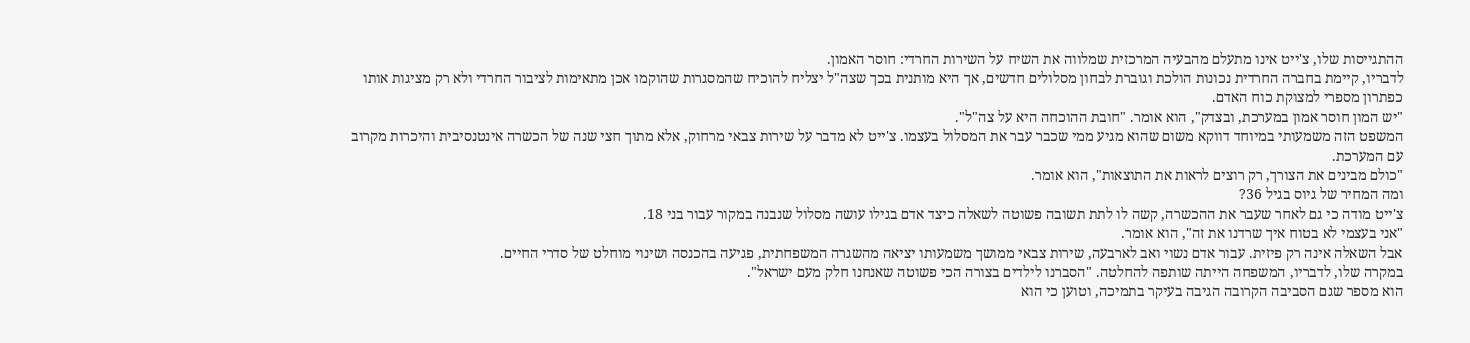ההתגייסות שלו, צ'ייט אינו מתעלם מהבעיה המרכזית שמלווה את השיח על השירות החרדי: חוסר האמון.
לדבריו, קיימת בחברה החרדית נכונות הולכת וגוברת לבחון מסלולים חדשים, אך היא מותנית בכך שצה"ל יצליח להוכיח שהמסגרות שהוקמו אכן מתאימות לציבור החרדי ולא רק מציגות אותו כפתרון מספרי למצוקת כוח האדם.
"יש המון חוסר אמון במערכת, ובצדק", הוא אומר. "חובת ההוכחה היא על צה"ל".
המשפט הזה משמעותי במיוחד דווקא משום שהוא מגיע ממי שכבר עבר את המסלול בעצמו. צ'ייט לא מדבר על שירות צבאי מרחוק, אלא מתוך חצי שנה של הכשרה אינטנסיבית והיכרות מקרוב עם המערכת.
"כולם מבינים את הצורך, רק רוצים לראות את התוצאות", הוא אומר.
ומה המחיר של גיוס בגיל 36?
צ'ייט מודה כי גם לאחר שעבר את ההכשרה, קשה לו לתת תשובה פשוטה לשאלה כיצד אדם בגילו עושה מסלול שנבנה במקור עבור בני 18.
"אני בעצמי לא בטוח איך שרדנו את זה", הוא אומר.
אבל השאלה אינה רק פיזית. עבור אדם נשוי ואב לארבעה, שירות צבאי ממושך משמעותו יציאה מהשגרה המשפחתית, פגיעה בהכנסה ושינוי מוחלט של סדרי החיים.
במקרה שלו, לדבריו, המשפחה הייתה שותפה להחלטה. "הסברנו לילדים בצורה הכי פשוטה שאנחנו חלק מעם ישראל".
הוא מספר שגם הסביבה הקרובה הגיבה בעיקר בתמיכה, וטוען כי הוא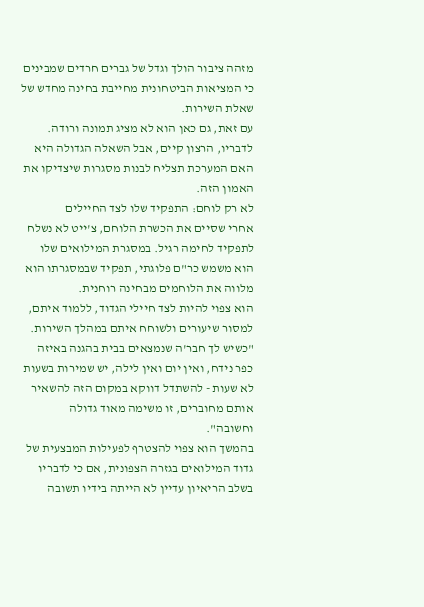מזהה ציבור הולך וגדל של גברים חרדים שמבינים כי המציאות הביטחונית מחייבת בחינה מחדש של שאלת השירות.
עם זאת, גם כאן הוא לא מציג תמונה ורודה. לדבריו, הרצון קיים, אבל השאלה הגדולה היא האם המערכת תצליח לבנות מסגרות שיצדיקו את האמון הזה.
לא רק לוחם: התפקיד שלו לצד החיילים
אחרי שסיים את הכשרת הלוחם, צ'ייט לא נשלח לתפקיד לחימה רגיל. במסגרת המילואים שלו הוא משמש כר"ם פלוגתי, תפקיד שבמסגרתו הוא מלווה את הלוחמים מבחינה רוחנית.
הוא צפוי להיות לצד חיילי הגדוד, ללמוד איתם, למסור שיעורים ולשוחח איתם במהלך השירות.
"כשיש לך חבר'ה שנמצאים בבית בהגנה באיזה כפר נידח, ואין יום ואין לילה, יש שמירות בשעות לא שעות - להשתדל דווקא במקום הזה להשאיר אותם מחוברים, זו משימה מאוד גדולה וחשובה".
בהמשך הוא צפוי להצטרף לפעילות המבצעית של גדוד המילואים בגזרה הצפונית, אם כי לדבריו בשלב הריאיון עדיין לא הייתה בידיו תשובה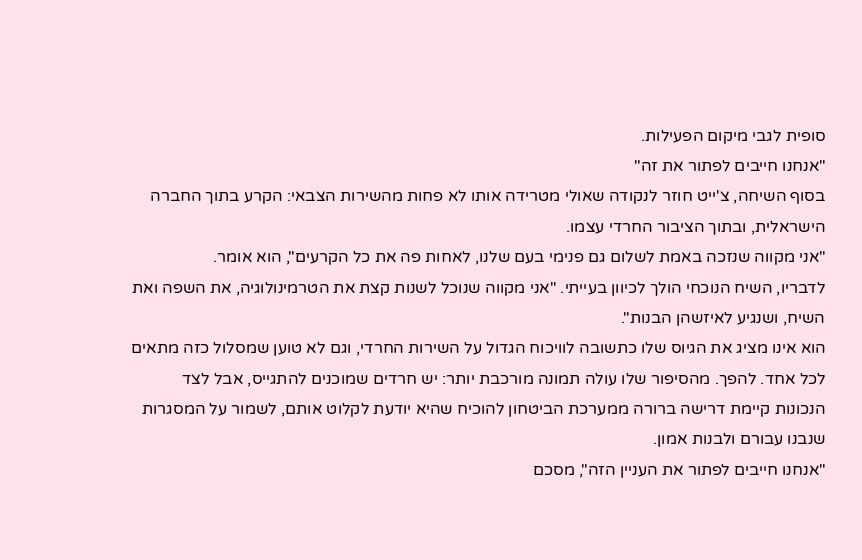סופית לגבי מיקום הפעילות.
"אנחנו חייבים לפתור את זה"
בסוף השיחה, צ'ייט חוזר לנקודה שאולי מטרידה אותו לא פחות מהשירות הצבאי: הקרע בתוך החברה הישראלית, ובתוך הציבור החרדי עצמו.
"אני מקווה שנזכה באמת לשלום גם פנימי בעם שלנו, לאחות פה את כל הקרעים", הוא אומר.
לדבריו, השיח הנוכחי הולך לכיוון בעייתי. "אני מקווה שנוכל לשנות קצת את הטרמינולוגיה, את השפה ואת השיח, ושנגיע לאיזשהן הבנות".
הוא אינו מציג את הגיוס שלו כתשובה לוויכוח הגדול על השירות החרדי, וגם לא טוען שמסלול כזה מתאים לכל אחד. להפך. מהסיפור שלו עולה תמונה מורכבת יותר: יש חרדים שמוכנים להתגייס, אבל לצד הנכונות קיימת דרישה ברורה ממערכת הביטחון להוכיח שהיא יודעת לקלוט אותם, לשמור על המסגרות שנבנו עבורם ולבנות אמון.
"אנחנו חייבים לפתור את העניין הזה", מסכם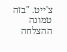צ'ייט. "בזה טמונה ההצלחה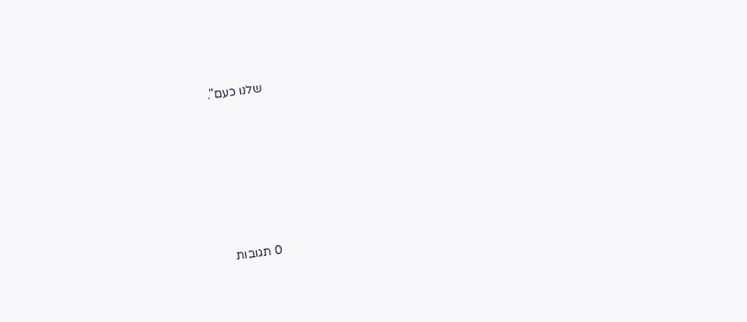שלנו כעם".







0 תגובות